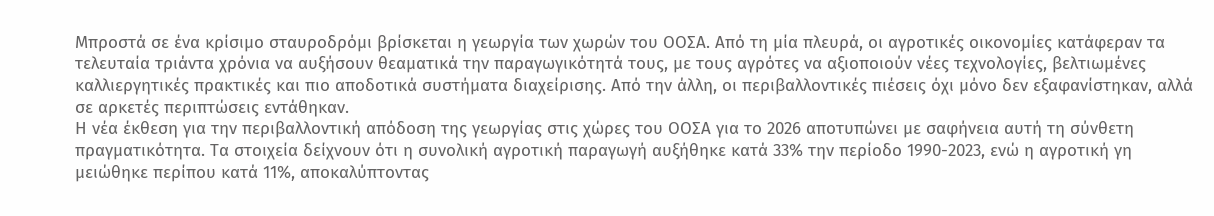Μπροστά σε ένα κρίσιμο σταυροδρόμι βρίσκεται η γεωργία των χωρών του ΟΟΣΑ. Από τη μία πλευρά, οι αγροτικές οικονομίες κατάφεραν τα τελευταία τριάντα χρόνια να αυξήσουν θεαματικά την παραγωγικότητά τους, με τους αγρότες να αξιοποιούν νέες τεχνολογίες, βελτιωμένες καλλιεργητικές πρακτικές και πιο αποδοτικά συστήματα διαχείρισης. Από την άλλη, οι περιβαλλοντικές πιέσεις όχι μόνο δεν εξαφανίστηκαν, αλλά σε αρκετές περιπτώσεις εντάθηκαν.
Η νέα έκθεση για την περιβαλλοντική απόδοση της γεωργίας στις χώρες του ΟΟΣΑ για το 2026 αποτυπώνει με σαφήνεια αυτή τη σύνθετη πραγματικότητα. Τα στοιχεία δείχνουν ότι η συνολική αγροτική παραγωγή αυξήθηκε κατά 33% την περίοδο 1990-2023, ενώ η αγροτική γη μειώθηκε περίπου κατά 11%, αποκαλύπτοντας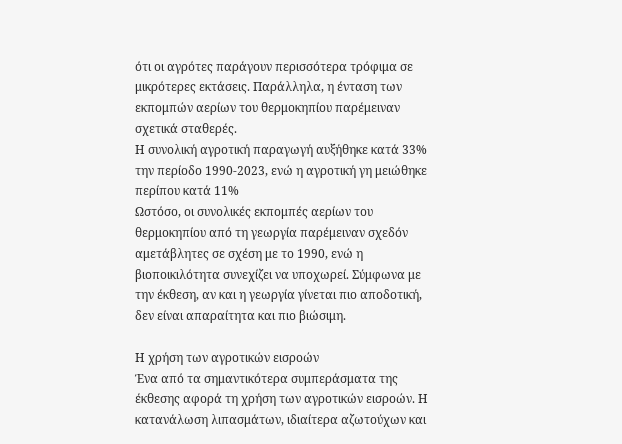ότι οι αγρότες παράγουν περισσότερα τρόφιμα σε μικρότερες εκτάσεις. Παράλληλα, η ένταση των εκπομπών αερίων του θερμοκηπίου παρέμειναν σχετικά σταθερές.
Η συνολική αγροτική παραγωγή αυξήθηκε κατά 33% την περίοδο 1990-2023, ενώ η αγροτική γη μειώθηκε περίπου κατά 11%
Ωστόσο, οι συνολικές εκπομπές αερίων του θερμοκηπίου από τη γεωργία παρέμειναν σχεδόν αμετάβλητες σε σχέση με το 1990, ενώ η βιοποικιλότητα συνεχίζει να υποχωρεί. Σύμφωνα με την έκθεση, αν και η γεωργία γίνεται πιο αποδοτική, δεν είναι απαραίτητα και πιο βιώσιμη.

Η χρήση των αγροτικών εισροών
Ένα από τα σημαντικότερα συμπεράσματα της έκθεσης αφορά τη χρήση των αγροτικών εισροών. Η κατανάλωση λιπασμάτων, ιδιαίτερα αζωτούχων και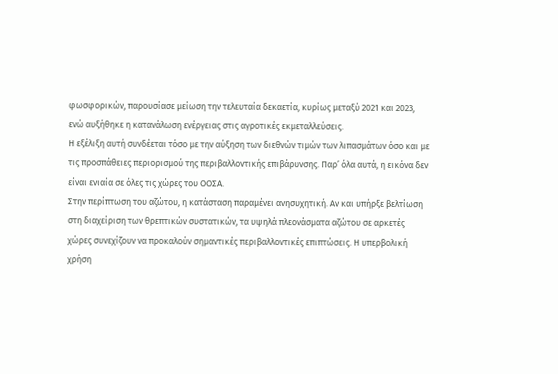φωσφορικών, παρουσίασε μείωση την τελευταία δεκαετία, κυρίως μεταξύ 2021 και 2023, ενώ αυξήθηκε η κατανάλωση ενέργειας στις αγροτικές εκμεταλλεύσεις.
Η εξέλιξη αυτή συνδέεται τόσο με την αύξηση των διεθνών τιμών των λιπασμάτων όσο και με τις προσπάθειες περιορισμού της περιβαλλοντικής επιβάρυνσης. Παρ’ όλα αυτά, η εικόνα δεν είναι ενιαία σε όλες τις χώρες του ΟΟΣΑ.
Στην περίπτωση του αζώτου, η κατάσταση παραμένει ανησυχητική. Αν και υπήρξε βελτίωση στη διαχείριση των θρεπτικών συστατικών, τα υψηλά πλεονάσματα αζώτου σε αρκετές χώρες συνεχίζουν να προκαλούν σημαντικές περιβαλλοντικές επιπτώσεις. Η υπερβολική χρήση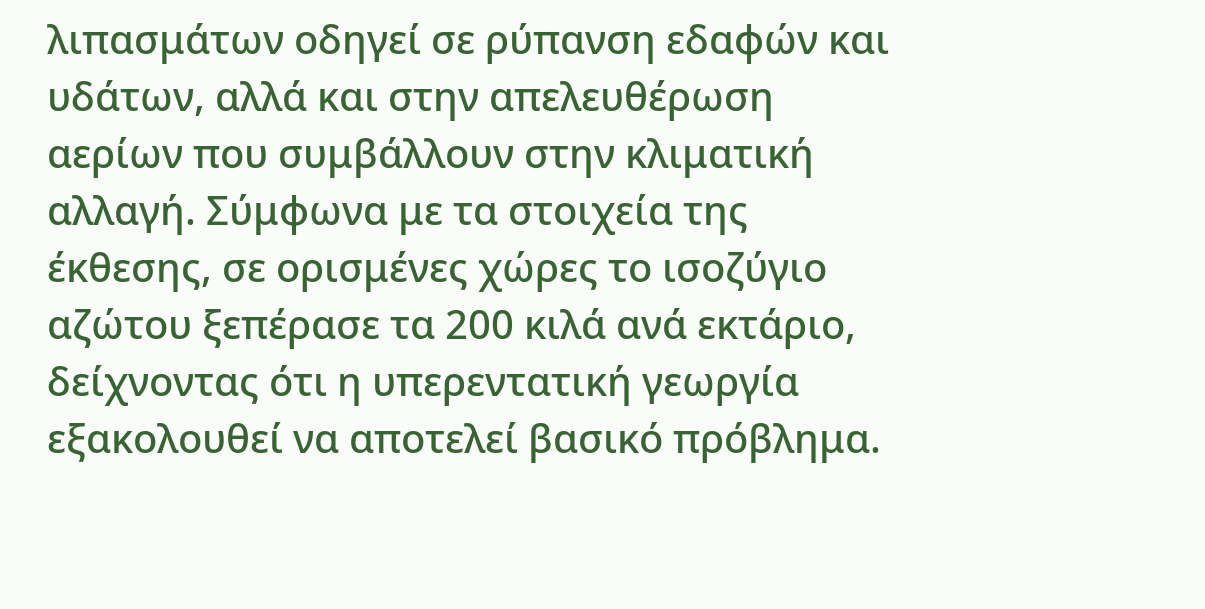λιπασμάτων οδηγεί σε ρύπανση εδαφών και υδάτων, αλλά και στην απελευθέρωση αερίων που συμβάλλουν στην κλιματική αλλαγή. Σύμφωνα με τα στοιχεία της έκθεσης, σε ορισμένες χώρες το ισοζύγιο αζώτου ξεπέρασε τα 200 κιλά ανά εκτάριο, δείχνοντας ότι η υπερεντατική γεωργία εξακολουθεί να αποτελεί βασικό πρόβλημα.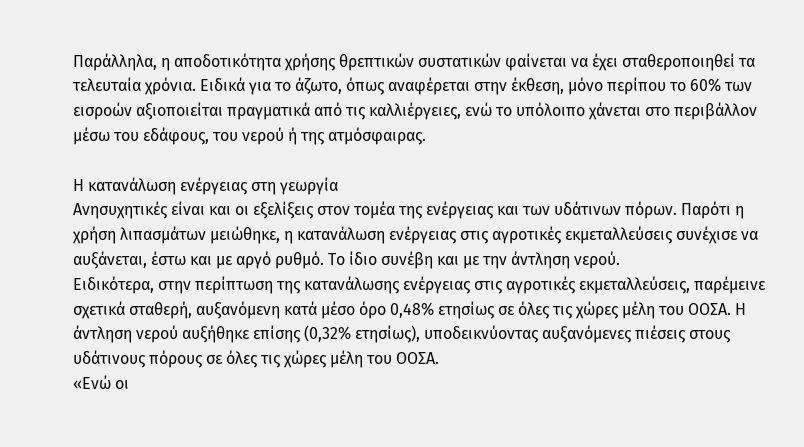Παράλληλα, η αποδοτικότητα χρήσης θρεπτικών συστατικών φαίνεται να έχει σταθεροποιηθεί τα τελευταία χρόνια. Ειδικά για το άζωτο, όπως αναφέρεται στην έκθεση, μόνο περίπου το 60% των εισροών αξιοποιείται πραγματικά από τις καλλιέργειες, ενώ το υπόλοιπο χάνεται στο περιβάλλον μέσω του εδάφους, του νερού ή της ατμόσφαιρας.

Η κατανάλωση ενέργειας στη γεωργία
Ανησυχητικές είναι και οι εξελίξεις στον τομέα της ενέργειας και των υδάτινων πόρων. Παρότι η χρήση λιπασμάτων μειώθηκε, η κατανάλωση ενέργειας στις αγροτικές εκμεταλλεύσεις συνέχισε να αυξάνεται, έστω και με αργό ρυθμό. Το ίδιο συνέβη και με την άντληση νερού.
Ειδικότερα, στην περίπτωση της κατανάλωσης ενέργειας στις αγροτικές εκμεταλλεύσεις, παρέμεινε σχετικά σταθερή, αυξανόμενη κατά μέσο όρο 0,48% ετησίως σε όλες τις χώρες μέλη του ΟΟΣΑ. Η άντληση νερού αυξήθηκε επίσης (0,32% ετησίως), υποδεικνύοντας αυξανόμενες πιέσεις στους υδάτινους πόρους σε όλες τις χώρες μέλη του ΟΟΣΑ.
«Ενώ οι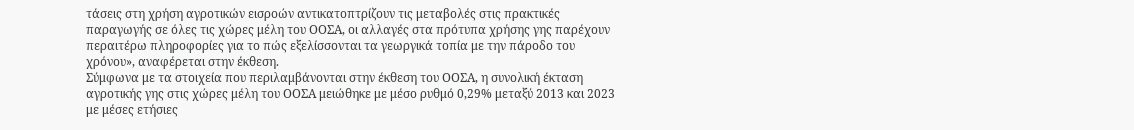τάσεις στη χρήση αγροτικών εισροών αντικατοπτρίζουν τις μεταβολές στις πρακτικές παραγωγής σε όλες τις χώρες μέλη του ΟΟΣΑ, οι αλλαγές στα πρότυπα χρήσης γης παρέχουν περαιτέρω πληροφορίες για το πώς εξελίσσονται τα γεωργικά τοπία με την πάροδο του χρόνου», αναφέρεται στην έκθεση.
Σύμφωνα με τα στοιχεία που περιλαμβάνονται στην έκθεση του ΟΟΣΑ, η συνολική έκταση αγροτικής γης στις χώρες μέλη του ΟΟΣΑ μειώθηκε με μέσο ρυθμό 0,29% μεταξύ 2013 και 2023 με μέσες ετήσιες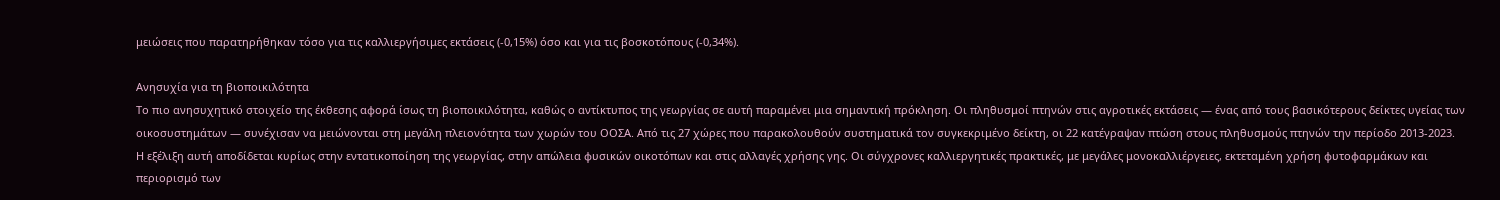μειώσεις που παρατηρήθηκαν τόσο για τις καλλιεργήσιμες εκτάσεις (-0,15%) όσο και για τις βοσκοτόπους (-0,34%).

Ανησυχία για τη βιοποικιλότητα
Το πιο ανησυχητικό στοιχείο της έκθεσης αφορά ίσως τη βιοποικιλότητα, καθώς ο αντίκτυπος της γεωργίας σε αυτή παραμένει μια σημαντική πρόκληση. Οι πληθυσμοί πτηνών στις αγροτικές εκτάσεις — ένας από τους βασικότερους δείκτες υγείας των οικοσυστημάτων — συνέχισαν να μειώνονται στη μεγάλη πλειονότητα των χωρών του ΟΟΣΑ. Από τις 27 χώρες που παρακολουθούν συστηματικά τον συγκεκριμένο δείκτη, οι 22 κατέγραψαν πτώση στους πληθυσμούς πτηνών την περίοδο 2013-2023.
Η εξέλιξη αυτή αποδίδεται κυρίως στην εντατικοποίηση της γεωργίας, στην απώλεια φυσικών οικοτόπων και στις αλλαγές χρήσης γης. Οι σύγχρονες καλλιεργητικές πρακτικές, με μεγάλες μονοκαλλιέργειες, εκτεταμένη χρήση φυτοφαρμάκων και περιορισμό των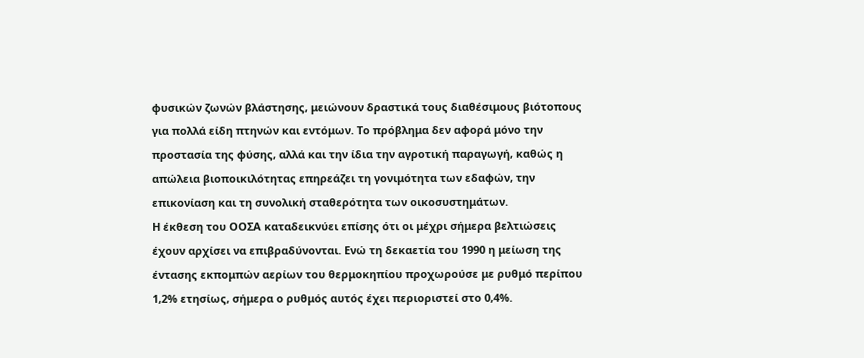φυσικών ζωνών βλάστησης, μειώνουν δραστικά τους διαθέσιμους βιότοπους για πολλά είδη πτηνών και εντόμων. Το πρόβλημα δεν αφορά μόνο την προστασία της φύσης, αλλά και την ίδια την αγροτική παραγωγή, καθώς η απώλεια βιοποικιλότητας επηρεάζει τη γονιμότητα των εδαφών, την επικονίαση και τη συνολική σταθερότητα των οικοσυστημάτων.
Η έκθεση του ΟΟΣΑ καταδεικνύει επίσης ότι οι μέχρι σήμερα βελτιώσεις έχουν αρχίσει να επιβραδύνονται. Ενώ τη δεκαετία του 1990 η μείωση της έντασης εκπομπών αερίων του θερμοκηπίου προχωρούσε με ρυθμό περίπου 1,2% ετησίως, σήμερα ο ρυθμός αυτός έχει περιοριστεί στο 0,4%.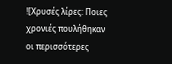![Χρυσές λίρες: Ποιες χρονιές πουλήθηκαν οι περισσότερες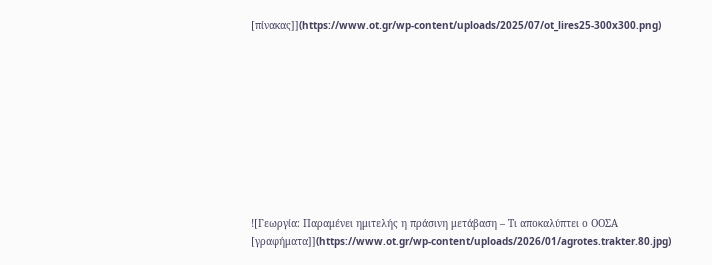[πίνακας]](https://www.ot.gr/wp-content/uploads/2025/07/ot_lires25-300x300.png)










![Γεωργία: Παραμένει ημιτελής η πράσινη μετάβαση – Τι αποκαλύπτει ο ΟΟΣΑ [γραφήματα]](https://www.ot.gr/wp-content/uploads/2026/01/agrotes.trakter.80.jpg)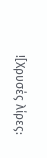![Χρυσές λίρες: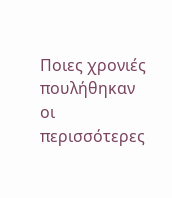Ποιες χρονιές πουλήθηκαν οι περισσότερες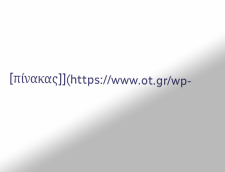[πίνακας]](https://www.ot.gr/wp-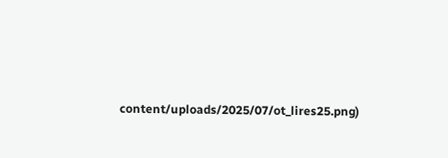content/uploads/2025/07/ot_lires25.png)